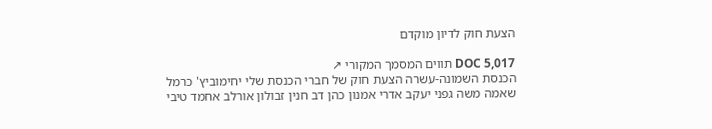הצעת חוק לדיון מוקדם

DOC 5,017 תווים המסמך המקורי ↗
הכנסת השמונה-עשרה הצעת חוק של חברי הכנסת שלי יחימוביץ' כרמל שאמה משה גפני יעקב אדרי אמנון כהן דב חנין זבולון אורלב אחמד טיבי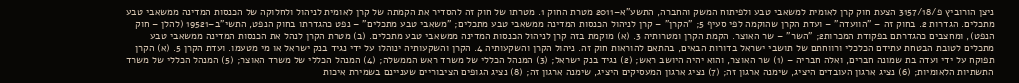ניצן הורוביץ פ/3157/18 הצעת חוק קרן לאומית למשאבי טבע ולפיתוח המשק והחברה, התשע"א–2011 מטרת החוק 1. מטרתו של חוק זה להסדיר את הקמתה של קרן לאומית לניהול ולחלוקה של הכנסות המדינה ממשאבי טבע מתכלים. הגדרות 2. בחוק זה – "הוועדה" – ועדת הקרן שהוקמה לפי סעיף 5; "הקרן" – קרן לניהול הכנסות המדינה ממשאבי טבע מתכלים; "משאבי טבע מתכלים" – נפט כהגדרתו בחוק הנפט, התשי"ב–19521 (להלן – חוק הנפט), ומחצבים כהגדרתם בפקודת המכרות2; "השר" – שר האוצר. הקמת הקרן ומטרותיה 3. (א) מוקמת בזה קרן לניהול הכנסות המדינה ממשאבי טבע מתכלים. (ב) מטרת הקרן לנהל את הכנסות המדינה ממשאבי טבע מתכלים לטובת הבטחת עתידם הכלכלי ורווחתם של תושבי ישראל בדורות הבאים, בהתאם להוראות חוק זה. ניהול הקרן והשקעותיה 4. הקרן והשקעותיה ינוהלו על ידי נגיד בנק ישראל או מי מטעמו. ועדת הקרן 5. (א) הקרן תפוקח על ידי ועדה בת שמונה חברים, ואלה חבריה – (1) שר האוצר, והוא יהיה היושב ראש; (2) נגיד בנק ישראל; (3) המנהל הכללי של משרד ראש הממשלה; (4) המנהל הכללי של משרד האוצר; (5) המנהל הכללי של משרד התשתיות הלאומיות; (6) נציג ארגון העובדים היציג, שימנה ארגון זה; (7) נציג ארגון המעסיקים היציג, שימנה ארגון זה; (8) נציג הגופים הציבוריים שעניינם בשמירת איכות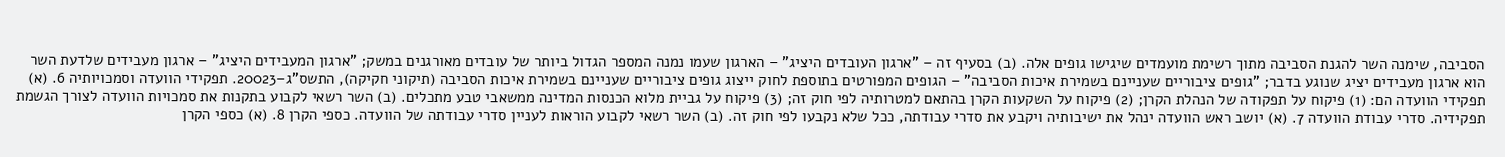הסביבה, שימנה השר להגנת הסביבה מתוך רשימת מועמדים שיגישו גופים אלה. (ב) בסעיף זה – "ארגון העובדים היציג" – הארגון שעמו נמנה המספר הגדול ביותר של עובדים מאורגנים במשק; "ארגון המעבידים היציג" – ארגון מעבידים שלדעת השר הוא ארגון מעבידים יציג שנוגע בדבר; "גופים ציבוריים שעניינם בשמירת איכות הסביבה" – הגופים המפורטים בתוספת לחוק ייצוג גופים ציבוריים שעניינם בשמירת איכות הסביבה (תיקוני חקיקה), התשס"ג–20023. תפקידי הוועדה וסמכויותיה 6. (א) תפקידי הוועדה הם: (1) פיקוח על תפקודה של הנהלת הקרן; (2) פיקוח על השקעות הקרן בהתאם למטרותיה לפי חוק זה; (3) פיקוח על גביית מלוא הכנסות המדינה ממשאבי טבע מתכלים. (ב) השר רשאי לקבוע בתקנות את סמכויות הוועדה לצורך הגשמת תפקידיה. סדרי עבודת הוועדה 7. (א) יושב ראש הוועדה ינהל את ישיבותיה ויקבע את סדרי עבודתה, ככל שלא נקבעו לפי חוק זה. (ב) השר רשאי לקבוע הוראות לעניין סדרי עבודתה של הוועדה. כספי הקרן 8. (א) כספי הקרן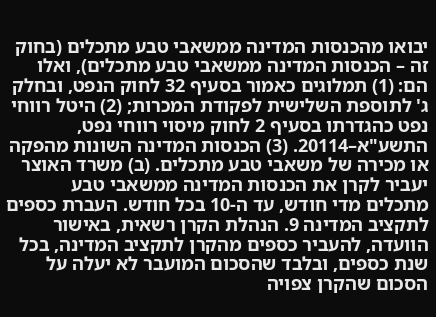יבואו מהכנסות המדינה ממשאבי טבע מתכלים (בחוק זה – הכנסות המדינה ממשאבי טבע מתכלים), ואלו הם: (1) תמלוגים כאמור בסעיף 32 לחוק הנפט, ובחלק ג' לתוספת השלישית לפקודת המכרות; (2) היטל רווחי נפט כהגדרתו בסעיף 2 לחוק מיסוי רווחי נפט, התשע"א–20114. (3) הכנסות המדינה השונות מהפקה או מכירה של משאבי טבע מתכלים. (ב) משרד האוצר יעביר לקרן את הכנסות המדינה ממשאבי טבע מתכלים מדי חודש, עד ה-10 בכל חודש. העברת כספים לתקציב המדינה 9. הנהלת הקרן רשאית, באישור הוועדה, להעביר כספים מהקרן לתקציב המדינה, בכל שנת כספים, ובלבד שהסכום המועבר לא יעלה על הסכום שהקרן צפויה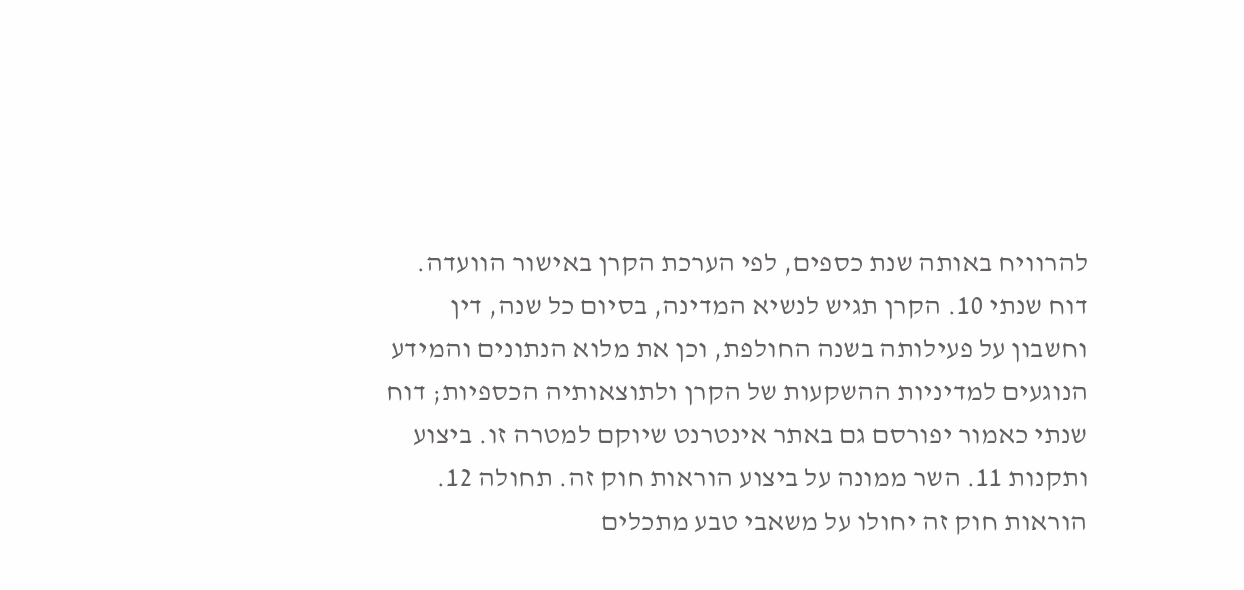להרוויח באותה שנת כספים, לפי הערכת הקרן באישור הוועדה. דוח שנתי 10. הקרן תגיש לנשיא המדינה, בסיום כל שנה, דין וחשבון על פעילותה בשנה החולפת, וכן את מלוא הנתונים והמידע הנוגעים למדיניות ההשקעות של הקרן ולתוצאותיה הכספיות; דוח שנתי כאמור יפורסם גם באתר אינטרנט שיוקם למטרה זו. ביצוע ותקנות 11. השר ממונה על ביצוע הוראות חוק זה. תחולה 12. הוראות חוק זה יחולו על משאבי טבע מתכלים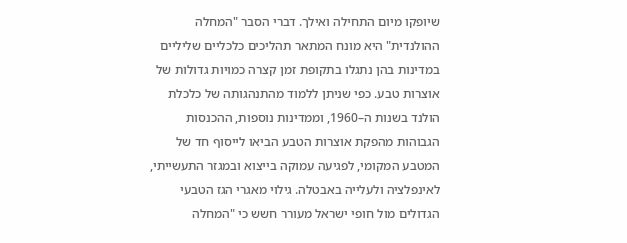שיופקו מיום התחילה ואילך. דברי הסבר "המחלה ההולנדית" היא מונח המתאר תהליכים כלכליים שליליים במדינות בהן נתגלו בתקופת זמן קצרה כמויות גדולות של אוצרות טבע. כפי שניתן ללמוד מהתנהגותה של כלכלת הולנד בשנות ה–1960, וממדינות נוספות, ההכנסות הגבוהות מהפקת אוצרות הטבע הביאו לייסוף חד של המטבע המקומי, לפגיעה עמוקה בייצוא ובמגזר התעשייתי, לאינפלציה ולעלייה באבטלה. גילוי מאגרי הגז הטבעי הגדולים מול חופי ישראל מעורר חשש כי "המחלה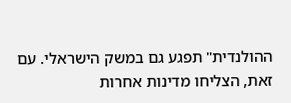ההולנדית" תפגע גם במשק הישראלי. עם זאת, הצליחו מדינות אחרות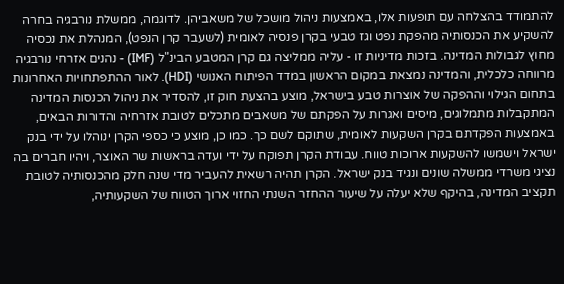להתמודד בהצלחה עם תופעות אלו, באמצעות ניהול מושכל של משאביהן. לדוגמה, ממשלת נורבגיה בחרה להשקיע את הכנסותיה מהפקת נפט וגז טבעי בקרן פנסיה לאומית (לשעבר קרן הנפט), המנהלת את נכסיה מחוץ לגבולות המדינה. בזכות מדיניות זו - עליה ממליצה גם קרן המטבע הבינ"ל (IMF) - נהנים אזרחי נורבגיה מרווחה כלכלית, והמדינה נמצאת במקום הראשון במדד הפיתוח האנושי (HDI). לאור ההתפתחויות האחרונות בתחום הגילוי וההפקה של אוצרות טבע בישראל, מוצע בהצעת חוק זו, להסדיר את ניהול הכנסות המדינה המתקבלות מתמלוגים, מיסים ואגרות על הפקתם של משאבים מתכלים לטובת אזרחיה והדורות הבאים, באמצעות הפקדתם בקרן השקעות לאומית, שתוקם לשם כך. כמו כן, מוצע כי כספי הקרן ינוהלו על ידי בנק ישראל וישמשו להשקעות ארוכות טווח. עבודת הקרן תפוקח על ידי ועדה בראשות שר האוצר, ויהיו חברים בה נציגי משרדי ממשלה שונים ונגיד בנק ישראל. הקרן תהיה רשאית להעביר מדי שנה חלק מהכנסותיה לטובת תקציב המדינה, בהיקף שלא יעלה על שיעור ההחזר השנתי החזוי ארוך הטווח של השקעותיה,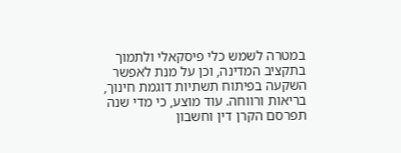במטרה לשמש כלי פיסקאלי ולתמוך בתקציב המדינה, וכן על מנת לאפשר השקעה בפיתוח תשתיות דוגמת חינוך, בריאות ורווחה. עוד מוצע, כי מדי שנה תפרסם הקרן דין וחשבון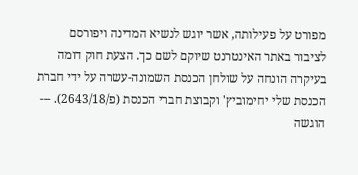מפורט על פעילותה, אשר יוגש לנשיא המדינה ויפורסם לציבור באתר האינטרנט שיוקם לשם כך. הצעת חוק דומה בעיקרה הונחה על שולחן הכנסת השמונה-עשרה על ידי חברת הכנסת שלי יחימוביץ' וקבוצת חברי הכנסת (פ/2643/18). --- הוגשה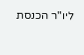ליו"ר הכנסת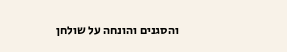והסגנים והונחה על שולחן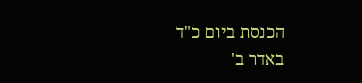הכנסת ביום כ"ד באדר ב'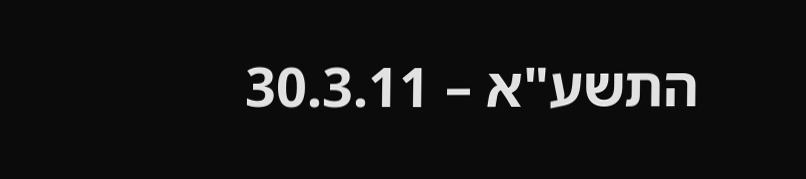התשע"א – 30.3.11